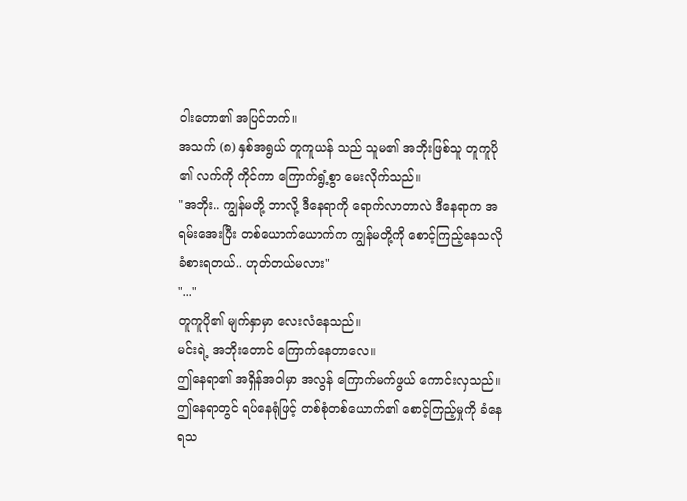ဝါးတော၏ အပြင်ဘက်။
အသက် (၈) နှစ်အရွယ် တူကူယန် သည် သူမ၏ အဘိုးဖြစ်သူ တူကူပို ၏ လက်ကို ကိုင်ကာ ကြောက်ရွံ့စွာ မေးလိုက်သည်။
"အဘိုး.. ကျွန်မတို့ ဘာလို့ ဒီနေရာကို ရောက်လာတာလဲ ဒီနေရာက အရမ်းအေးပြီး တစ်ယောက်ယောက်က ကျွန်မတို့ကို စောင့်ကြည့်နေသလို ခံစားရတယ်.. ဟုတ်တယ်မလား"
"..."
တူကူပို၏ မျက်နှာမှာ လေးလံနေသည်။
မင်းရဲ့ အဘိုးတောင် ကြောက်နေတာလေ။
ဤနေရာ၏ အရှိန်အဝါမှာ အလွန် ကြောက်မက်ဖွယ် ကောင်းလှသည်။
ဤနေရာတွင် ရပ်နေရုံဖြင့် တစ်စုံတစ်ယောက်၏ စောင့်ကြည့်မှုကို ခံနေရသ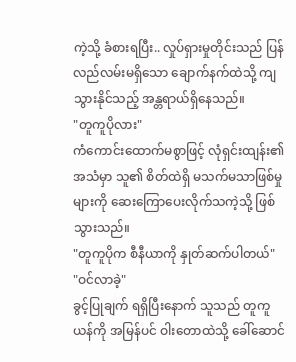ကဲ့သို့ ခံစားရပြီး.. လှုပ်ရှားမှုတိုင်းသည် ပြန်လည်လမ်းမရှိသော ချောက်နက်ထဲသို့ ကျသွားနိုင်သည့် အန္တရာယ်ရှိနေသည်။
"တူကူပိုလား"
ကံကောင်းထောက်မစွာဖြင့် လုံရှင်းထျန်း၏ အသံမှာ သူ၏ စိတ်ထဲရှိ မသက်မသာဖြစ်မှုများကို ဆေးကြောပေးလိုက်သကဲ့သို့ ဖြစ်သွားသည်။
"တူကူပိုက စီနီယာကို နှုတ်ဆက်ပါတယ်"
"ဝင်လာခဲ့"
ခွင့်ပြုချက် ရရှိပြီးနောက် သူသည် တူကူယန်ကို အမြန်ပင် ဝါးတောထဲသို့ ခေါ်ဆောင်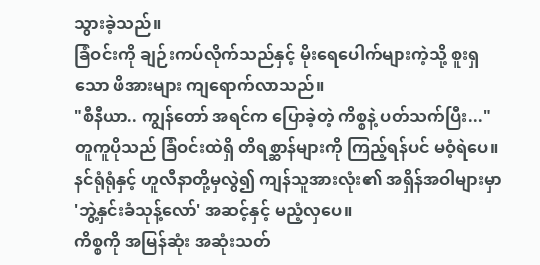သွားခဲ့သည်။
ခြံဝင်းကို ချဉ်းကပ်လိုက်သည်နှင့် မိုးရေပေါက်များကဲ့သို့ စူးရှသော ဖိအားများ ကျရောက်လာသည်။
"စီနီယာ.. ကျွန်တော် အရင်က ပြောခဲ့တဲ့ ကိစ္စနဲ့ ပတ်သက်ပြီး..."
တူကူပိုသည် ခြံဝင်းထဲရှိ တိရစ္ဆာန်များကို ကြည့်ရန်ပင် မဝံ့ရဲပေ။ နင်ရုံရုံနှင့် ဟူလီနာတို့မှလွဲ၍ ကျန်သူအားလုံး၏ အရှိန်အဝါများမှာ 'ဘွဲ့နှင်းခံသုန့်လော်' အဆင့်နှင့် မညံ့လှပေ။
ကိစ္စကို အမြန်ဆုံး အဆုံးသတ်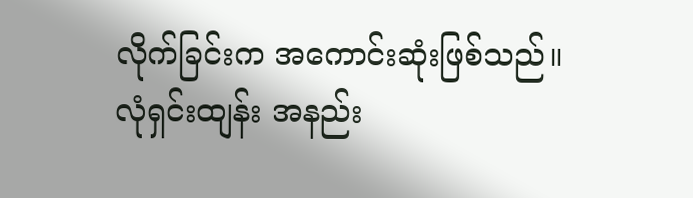လိုက်ခြင်းက အကောင်းဆုံးဖြစ်သည်။
လုံရှင်းထျန်း အနည်း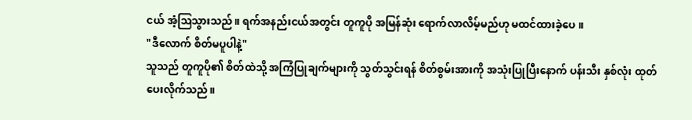ငယ် အံ့ဩသွားသည်။ ရက်အနည်းငယ်အတွင်း တူကူပို အမြန်ဆုံး ရောက်လာလိမ့်မည်ဟု မထင်ထားခဲ့ပေ။
"ဒီလောက် စိတ်မပူပါနဲ့"
သူသည် တူကူပို၏ စိတ်ထဲသို့ အကြံပြုချက်များကို သွတ်သွင်းရန် စိတ်စွမ်းအားကို အသုံးပြုပြီးနောက် ပန်းသီး နှစ်လုံး ထုတ်ပေးလိုက်သည်။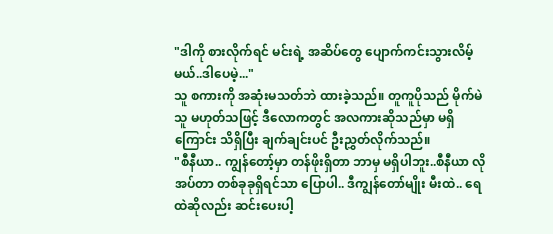"ဒါကို စားလိုက်ရင် မင်းရဲ့ အဆိပ်တွေ ပျောက်ကင်းသွားလိမ့်မယ်..ဒါပေမဲ့..."
သူ စကားကို အဆုံးမသတ်ဘဲ ထားခဲ့သည်။ တူကူပိုသည် မိုက်မဲသူ မဟုတ်သဖြင့် ဒီလောကတွင် အလကားဆိုသည်မှာ မရှိကြောင်း သိရှိပြီး ချက်ချင်းပင် ဦးညွှတ်လိုက်သည်။
"စီနီယာ.. ကျွန်တော့်မှာ တန်ဖိုးရှိတာ ဘာမှ မရှိပါဘူး..စီနီယာ လိုအပ်တာ တစ်ခုခုရှိရင်သာ ပြောပါ.. ဒီကျွန်တော်မျိုး မီးထဲ.. ရေထဲဆိုလည်း ဆင်းပေးပါ့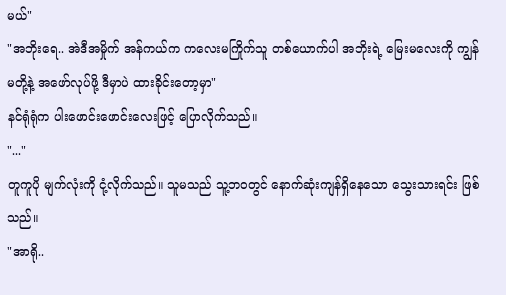မယ်"
"အဘိုးရေ.. အဲဒီအမှိုက် အန်ကယ်က ကလေးမကြိုက်သူ တစ်ယောက်ပါ အဘိုးရဲ့ မြေးမလေးကို ကျွန်မတို့နဲ့ အဖော်လုပ်ဖို့ ဒီမှာပဲ ထားခိုင်းတော့မှာ"
နင်ရုံရုံက ပါးဖောင်းဖောင်းလေးဖြင့် ပြောလိုက်သည်။
"..."
တူကူပို မျက်လုံးကို ငုံ့လိုက်သည်။ သူမသည် သူ့ဘဝတွင် နောက်ဆုံးကျန်ရှိနေသော သွေးသားရင်း ဖြစ်သည်။
"အာရို..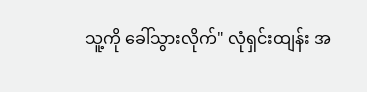သူ့ကို ခေါ်သွားလိုက်" လုံရှင်းထျန်း အ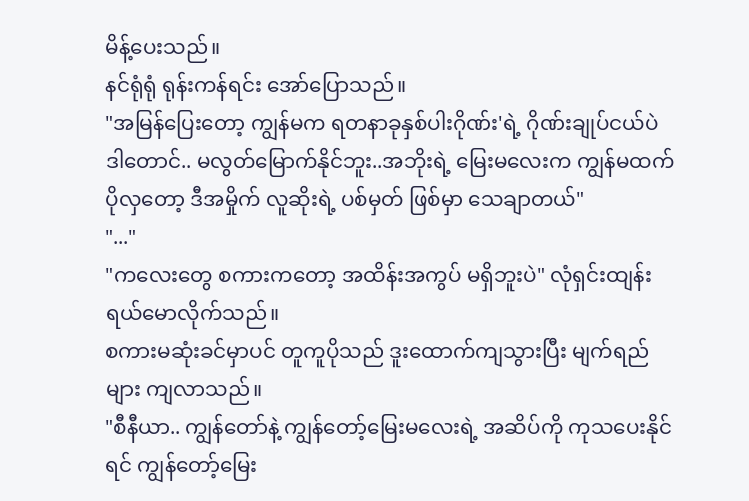မိန့်ပေးသည်။
နင်ရုံရုံ ရုန်းကန်ရင်း အော်ပြောသည်။
"အမြန်ပြေးတော့ ကျွန်မက ရတနာခုနှစ်ပါးဂိုဏ်း'ရဲ့ ဂိုဏ်းချုပ်ငယ်ပဲ ဒါတောင်.. မလွတ်မြောက်နိုင်ဘူး..အဘိုးရဲ့ မြေးမလေးက ကျွန်မထက် ပိုလှတော့ ဒီအမှိုက် လူဆိုးရဲ့ ပစ်မှတ် ဖြစ်မှာ သေချာတယ်"
"..."
"ကလေးတွေ စကားကတော့ အထိန်းအကွပ် မရှိဘူးပဲ" လုံရှင်းထျန်း ရယ်မောလိုက်သည်။
စကားမဆုံးခင်မှာပင် တူကူပိုသည် ဒူးထောက်ကျသွားပြီး မျက်ရည်များ ကျလာသည်။
"စီနီယာ.. ကျွန်တော်နဲ့ ကျွန်တော့်မြေးမလေးရဲ့ အဆိပ်ကို ကုသပေးနိုင်ရင် ကျွန်တော့်မြေး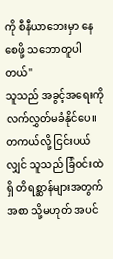ကို စီနီယာဘေးမှာ နေစေဖို့ သဘောတူပါတယ်"
သူသည် အခွင့်အရေးကို လက်လွှတ်မခံနိုင်ပေ။ တကယ်လို့ ငြင်းပယ်လျှင် သူသည် ခြံဝင်းထဲရှိ တိရစ္ဆာန်များအတွက် အစာ သို့မဟုတ် အပင်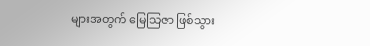များအတွက် မြေသြဇာ ဖြစ်သွား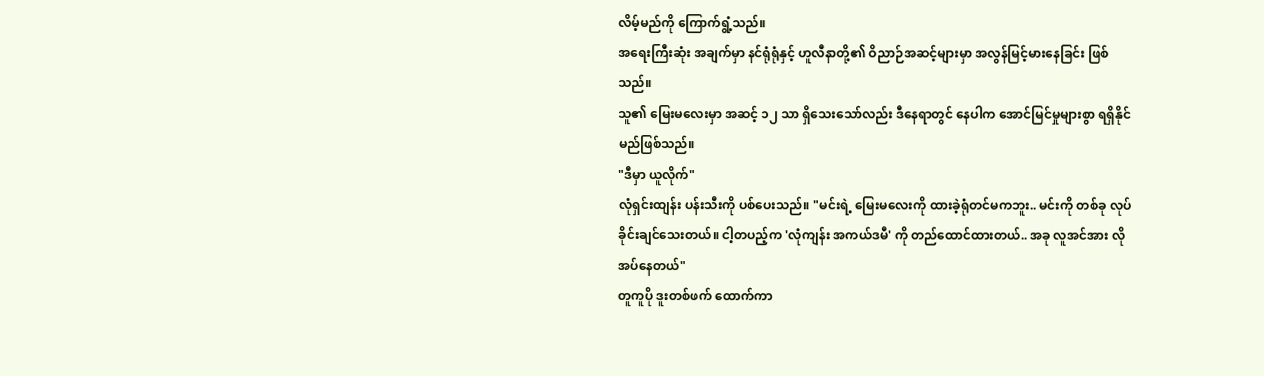လိမ့်မည်ကို ကြောက်ရွံ့သည်။
အရေးကြီးဆုံး အချက်မှာ နင်ရုံရုံနှင့် ဟူလီနာတို့၏ ဝိညာဉ်အဆင့်များမှာ အလွန်မြင့်မားနေခြင်း ဖြစ်သည်။
သူ၏ မြေးမလေးမှာ အဆင့် ၁၂ သာ ရှိသေးသော်လည်း ဒီနေရာတွင် နေပါက အောင်မြင်မှုများစွာ ရရှိနိုင်မည်ဖြစ်သည်။
"ဒီမှာ ယူလိုက်"
လုံရှင်းထျန်း ပန်းသီးကို ပစ်ပေးသည်။ "မင်းရဲ့ မြေးမလေးကို ထားခဲ့ရုံတင်မကဘူး.. မင်းကို တစ်ခု လုပ်ခိုင်းချင်သေးတယ်။ ငါ့တပည့်က 'လုံကျန်း အကယ်ဒမီ' ကို တည်ထောင်ထားတယ်.. အခု လူအင်အား လိုအပ်နေတယ်"
တူကူပို ဒူးတစ်ဖက် ထောက်ကာ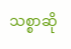သစ္စာဆို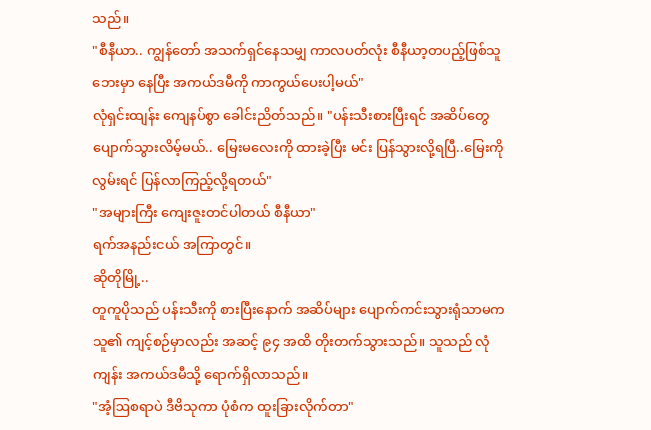သည်။
"စီနီယာ.. ကျွန်တော် အသက်ရှင်နေသမျှ ကာလပတ်လုံး စီနီယာ့တပည့်ဖြစ်သူဘေးမှာ နေပြီး အကယ်ဒမီကို ကာကွယ်ပေးပါ့မယ်"
လုံရှင်းထျန်း ကျေနပ်စွာ ခေါင်းညိတ်သည်။ "ပန်းသီးစားပြီးရင် အဆိပ်တွေ ပျောက်သွားလိမ့်မယ်.. မြေးမလေးကို ထားခဲ့ပြီး မင်း ပြန်သွားလို့ရပြီ..မြေးကို လွမ်းရင် ပြန်လာကြည့်လို့ရတယ်"
"အများကြီး ကျေးဇူးတင်ပါတယ် စီနီယာ"
ရက်အနည်းငယ် အကြာတွင်။
ဆိုတိုမြို့..
တူကူပိုသည် ပန်းသီးကို စားပြီးနောက် အဆိပ်များ ပျောက်ကင်းသွားရုံသာမက သူ၏ ကျင့်စဉ်မှာလည်း အဆင့် ၉၄ အထိ တိုးတက်သွားသည်။ သူသည် လုံကျန်း အကယ်ဒမီသို့ ရောက်ရှိလာသည်။
"အံ့ဩစရာပဲ ဒီဗိသုကာ ပုံစံက ထူးခြားလိုက်တာ"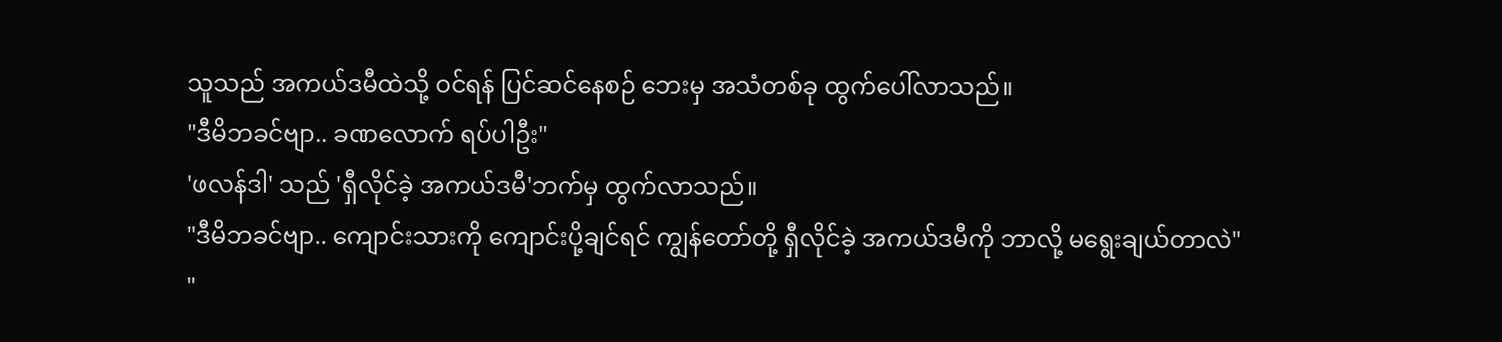သူသည် အကယ်ဒမီထဲသို့ ဝင်ရန် ပြင်ဆင်နေစဉ် ဘေးမှ အသံတစ်ခု ထွက်ပေါ်လာသည်။
"ဒီမိဘခင်ဗျာ.. ခဏလောက် ရပ်ပါဦး"
'ဖလန်ဒါ' သည် 'ရှီလိုင်ခဲ့ အကယ်ဒမီ'ဘက်မှ ထွက်လာသည်။
"ဒီမိဘခင်ဗျာ.. ကျောင်းသားကို ကျောင်းပို့ချင်ရင် ကျွန်တော်တို့ ရှီလိုင်ခဲ့ အကယ်ဒမီကို ဘာလို့ မရွေးချယ်တာလဲ"
"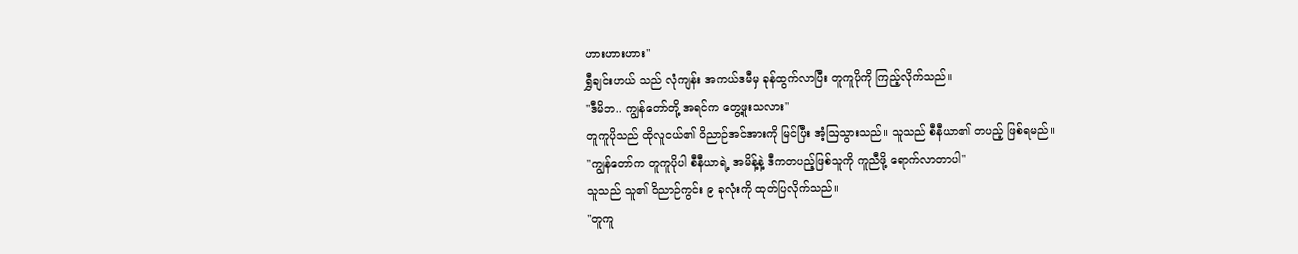ဟားဟားဟား"
ရွှီချင်းဟယ် သည် လုံကျန်း အကယ်ဒမီမှ ခုန်ထွက်လာပြီး တူကူပိုကို ကြည့်လိုက်သည်။
"ဒီမိဘ.. ကျွန်တော်တို့ အရင်က တွေ့ဖူးသလား"
တူကူပိုသည် ထိုလူငယ်၏ ဝိညာဉ်အင်အားကို မြင်ပြီး အံ့ဩသွားသည်။ သူသည် စီနီယာ၏ တပည့် ဖြစ်ရမည်။
"ကျွန်တော်က တူကူပိုပါ စီနီယာရဲ့ အမိန့်နဲ့ ဒီကတပည့်ဖြစ်သူကို ကူညီဖို့ ရောက်လာတာပါ"
သူသည် သူ၏ ဝိညာဉ်ကွင်း ၉ ခုလုံးကို ထုတ်ပြလိုက်သည်။
"တူကူ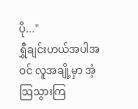ပို..."
ရွှီချင်းဟယ်အပါအဝင် လူအချို့မှာ အံ့ဩသွားကြ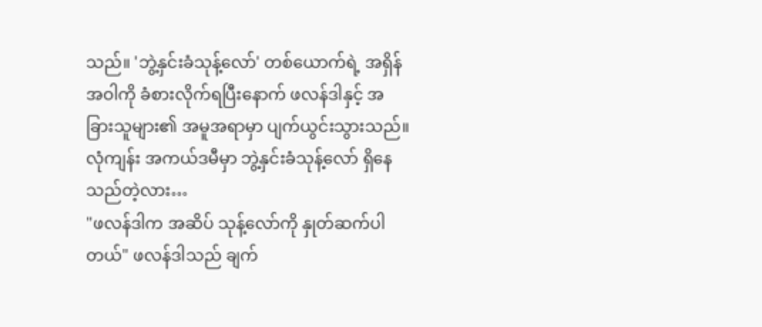သည်။ 'ဘွဲ့နှင်းခံသုန့်လော်' တစ်ယောက်ရဲ့ အရှိန်အဝါကို ခံစားလိုက်ရပြီးနောက် ဖလန်ဒါနှင့် အခြားသူများ၏ အမူအရာမှာ ပျက်ယွင်းသွားသည်။
လုံကျန်း အကယ်ဒမီမှာ ဘွဲ့နှင်းခံသုန့်လော် ရှိနေသည်တဲ့လား…
"ဖလန်ဒါက အဆိပ် သုန့်လော်ကို နှုတ်ဆက်ပါတယ်" ဖလန်ဒါသည် ချက်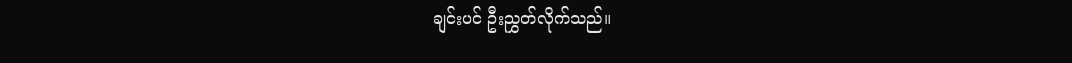ချင်းပင် ဦးညွှတ်လိုက်သည်။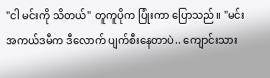"ငါ မင်းကို သိတယ်" တူကူပိုက ပြုံးကာ ပြောသည်။ "မင်း အကယ်ဒမီက ဒီလောက် ပျက်စီးနေတာပဲ.. ကျောင်းသား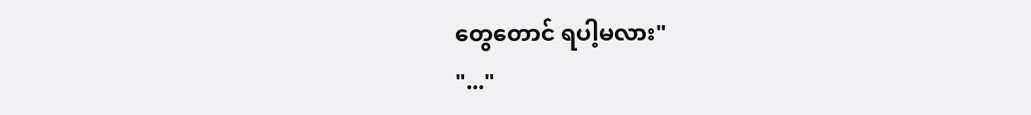တွေတောင် ရပါ့မလား"
"..."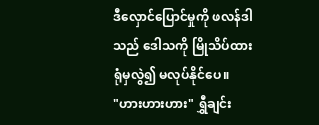ဒီလှောင်ပြောင်မှုကို ဖလန်ဒါသည် ဒေါသကို မြိုသိပ်ထားရုံမှလွဲ၍ မလုပ်နိုင်ပေ။
"ဟားဟားဟား" ရွှီချင်း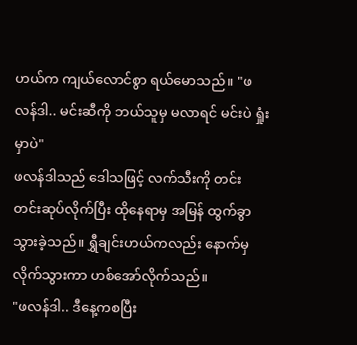ဟယ်က ကျယ်လောင်စွာ ရယ်မောသည်။ "ဖလန်ဒါ.. မင်းဆီကို ဘယ်သူမှ မလာရင် မင်းပဲ ရှုံးမှာပဲ"
ဖလန်ဒါသည် ဒေါသဖြင့် လက်သီးကို တင်းတင်းဆုပ်လိုက်ပြီး ထိုနေရာမှ အမြန် ထွက်ခွာသွားခဲ့သည်။ ရွှီချင်းဟယ်ကလည်း နောက်မှ လိုက်သွားကာ ဟစ်အော်လိုက်သည်။
"ဖလန်ဒါ.. ဒီနေ့ကစပြီး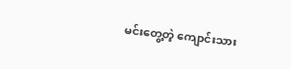မင်းတွေ့တဲ့ ကျောင်းသား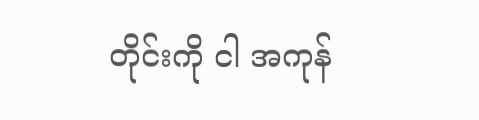တိုင်းကို ငါ အကုန်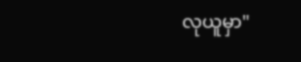လုယူမှာ"